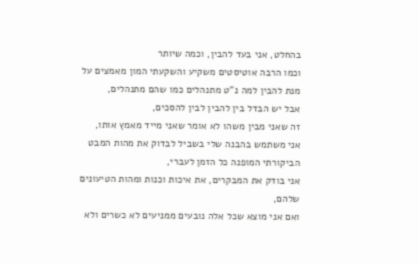בהחלט, אני בעד להבין, וכמה שיותר
וכמו הרבה אוטיסטים משקיע והשקעתי המון מאמצים על מנת להבין למה נ"ט מתנהלים כמו שהם מתנהלים,
אבל יש הבדל בין להבין לבין להסכים,
זה שאני מבין משהו לא אומר שאני מייד מאמץ אותו,
אני משתמש בהבנה שלי בשביל לבדוק את מהות המבט הביקורתי המופנה כל הזמן לעברי,
אני בודק את המבקרים, את איכות וכנות ומהות הטיעונים שלהם,
ואם אני מוצא שכל אלה נובעים ממניעים לא כשרים ולא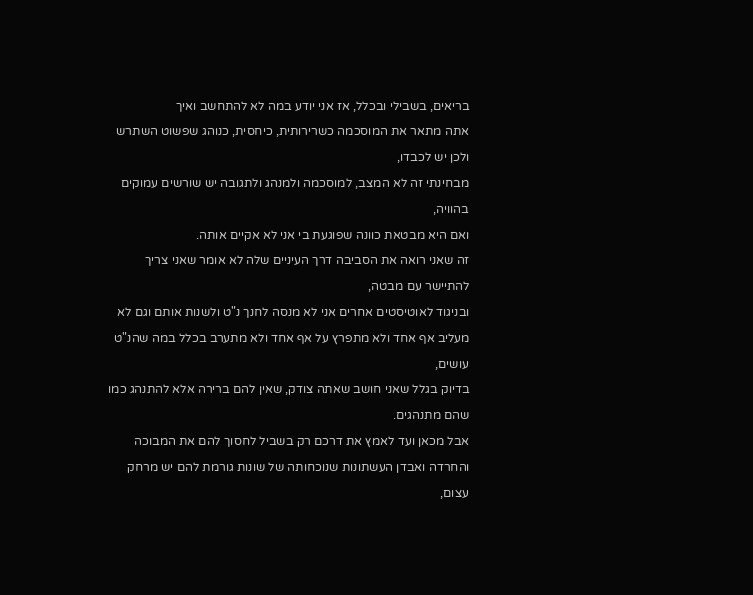בריאים, בשבילי ובכלל, אז אני יודע במה לא להתחשב ואיך
אתה מתאר את המוסכמה כשרירותית, כיחסית, כנוהג שפשוט השתרש ולכן יש לכבדו,
מבחינתי זה לא המצב, למוסכמה ולמנהג ולתגובה יש שורשים עמוקים בהוויה,
ואם היא מבטאת כוונה שפוגעת בי אני לא אקיים אותה.
זה שאני רואה את הסביבה דרך העיניים שלה לא אומר שאני צריך להתיישר עם מבטה,
ובניגוד לאוטיסטים אחרים אני לא מנסה לחנך נ"ט ולשנות אותם וגם לא מעליב אף אחד ולא מתפרץ על אף אחד ולא מתערב בכלל במה שהנ"ט עושים,
בדיוק בגלל שאני חושב שאתה צודק, שאין להם ברירה אלא להתנהג כמו שהם מתנהגים.
אבל מכאן ועד לאמץ את דרכם רק בשביל לחסוך להם את המבוכה והחרדה ואבדן העשתונות שנוכחותה של שונות גורמת להם יש מרחק עצום,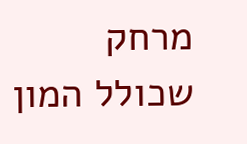מרחק שכולל המון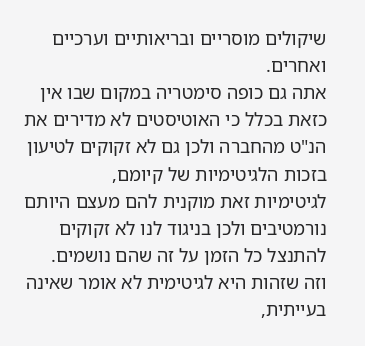שיקולים מוסריים ובריאותיים וערכיים ואחרים.
אתה גם כופה סימטריה במקום שבו אין כזאת בכלל כי האוטיסטים לא מדירים את הנ"ט מהחברה ולכן גם לא זקוקים לטיעון בזכות הלגיטימיות של קיומם,
לגיטימיות זאת מוקנית להם מעצם היותם נורמטיבים ולכן בניגוד לנו לא זקוקים להתנצל כל הזמן על זה שהם נושמים.
וזה שזהות היא לגיטימית לא אומר שאינה בעייתית,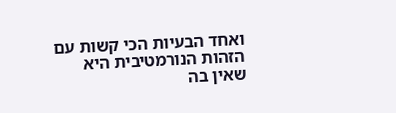ואחד הבעיות הכי קשות עם הזהות הנורמטיבית היא שאין בה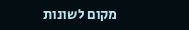מקום לשונות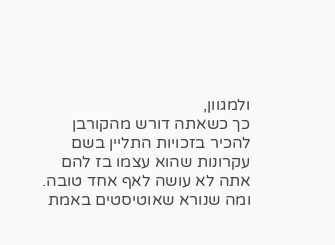ולמגוון,
כך כשאתה דורש מהקורבן להכיר בזכויות התליין בשם עקרונות שהוא עצמו בז להם אתה לא עושה לאף אחד טובה.
ומה שנורא שאוטיסטים באמת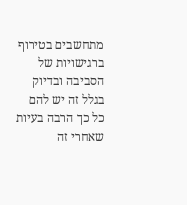מתחשבים בטירוף ברגישויות של הסביבה ובדיוק בגלל זה יש להם כל כך הרבה בעיות שאחרי זה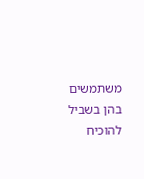משתמשים בהן בשביל להוכיח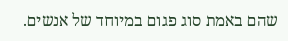שהם באמת סוג פגום במיוחד של אנשים.